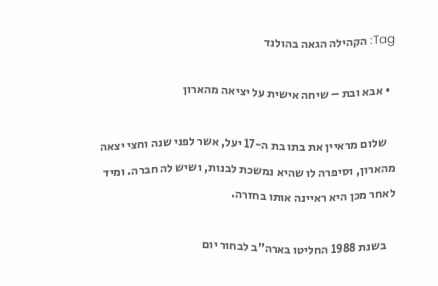Tag: הקהילה הגאה בהולנד

  • אבא ובת – שיחה אישית על יציאה מהארון

    שלום מראיין את בתו בת ה-17 יעל, אשר לפני שנה וחצי יצאה מהארון, וסיפרה לו שהיא נמשכת לבנות, ושיש לה חברה. ומיד לאחר מכן היא ראיינה אותו בחזרה.

    בשנת 1988 החליטו בארה”ב לבחור יום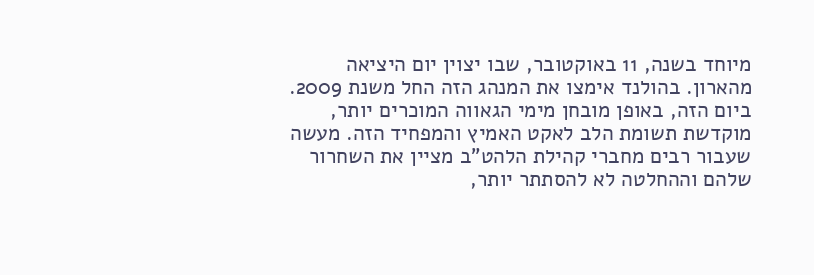מיוחד בשנה, 11 באוקטובר, שבו יצוין יום היציאה מהארון. בהולנד אימצו את המנהג הזה החל משנת 2009. ביום הזה, באופן מובחן מימי הגאווה המוכרים יותר, מוקדשת תשומת הלב לאקט האמיץ והמפחיד הזה. מעשה שעבור רבים מחברי קהילת הלהט”ב מציין את השחרור שלהם וההחלטה לא להסתתר יותר,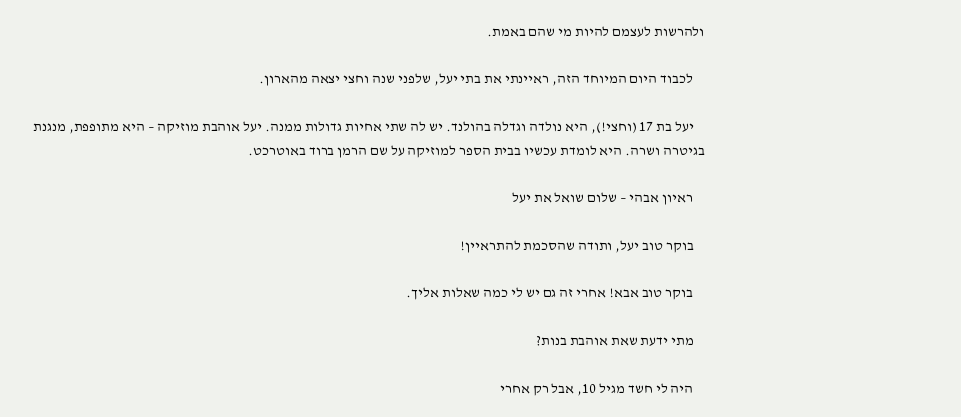ולהרשות לעצמם להיות מי שהם באמת.

    לכבוד היום המיוחד הזה, ראיינתי את בתי יעל, שלפני שנה וחצי יצאה מהארון.

    יעל בת 17 (וחצי!), היא נולדה וגדלה בהולנד. יש לה שתי אחיות גדולות ממנה. יעל אוהבת מוזיקה – היא מתופפת, מנגנת בגיטרה ושרה. היא לומדת עכשיו בבית הספר למוזיקה על שם הרמן ברוד באוטרכט.

    ראיון אבהי – שלום שואל את יעל

    בוקר טוב יעל, ותודה שהסכמת להתראיין!

    בוקר טוב אבא! אחרי זה גם יש לי כמה שאלות אליך.

    מתי ידעת שאת אוהבת בנות?

    היה לי חשד מגיל 10, אבל רק אחרי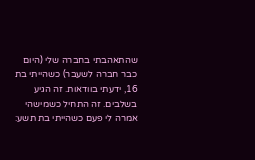שהתאהבתי בחברה שלי (היום כבר חברה לשעבר) כשהייתי בת 16, ידעתי בוודאות. זה הגיע בשלבים. זה התחיל כשמישהי אמרה לי פעם כשהייתי בת תשע: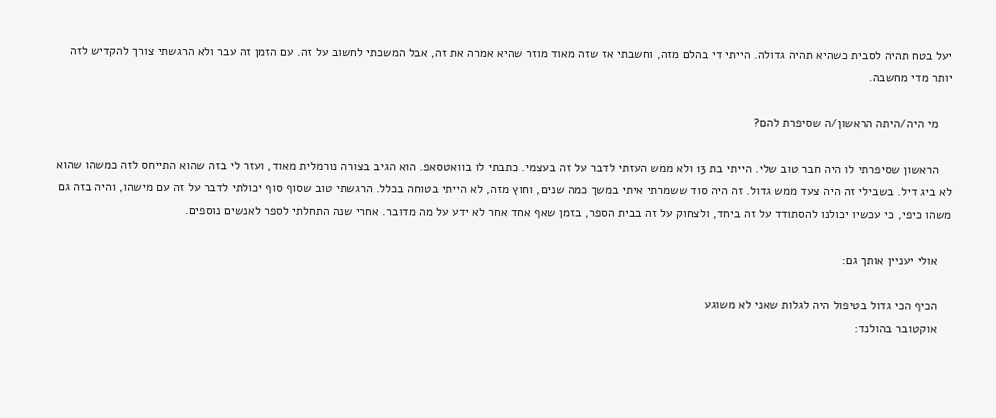יעל בטח תהיה לסבית כשהיא תהיה גדולה. הייתי די בהלם מזה, וחשבתי אז שזה מאוד מוזר שהיא אמרה את זה, אבל המשכתי לחשוב על זה. עם הזמן זה עבר ולא הרגשתי צורך להקדיש לזה יותר מדי מחשבה.

    מי היה/היתה הראשון/ה שסיפרת להם?

    הראשון שסיפרתי לו היה חבר טוב שלי. הייתי בת 13 ולא ממש העזתי לדבר על זה בעצמי. כתבתי לו בוואטסאפ. הוא הגיב בצורה נורמלית מאוד, ועזר לי בזה שהוא התייחס לזה כמשהו שהוא לא ביג דיל. בשבילי זה היה צעד ממש גדול. זה היה סוד ששמרתי איתי במשך כמה שנים, וחוץ מזה, לא הייתי בטוחה בכלל. הרגשתי טוב שסוף סוף יכולתי לדבר על זה עם מישהו, והיה בזה גם משהו כיפי, כי עכשיו יכולנו להסתודד על זה ביחד, ולצחוק על זה בבית הספר, בזמן שאף אחד אחר לא ידע על מה מדובר. אחרי שנה התחלתי לספר לאנשים נוספים.

    אולי יעניין אותך גם:

    הכיף הכי גדול בטיפול היה לגלות שאני לא משוגע
    אוקטובר בהולנד: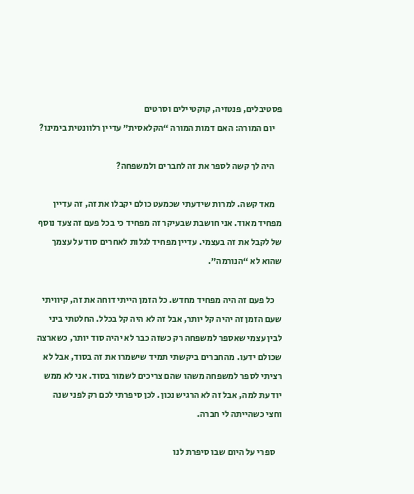פסטיבלים, פנטזיה, קוקטיילים וסרטים
    יום המורה: האם דמות המורה “הקלאסית” עדיין רלוונטית בימינו?

    היה לך קשה לספר את זה לחברים ולמשפחה?

    מאד קשה. למרות שידעתי שכמעט כולם יקבלו את זה, זה עדיין מפחיד מאוד. אני חושבת שבעיקר זה מפחיד כי בכל פעם זה צעד נוסף של לקבל את זה בעצמי. עדיין מפחיד לגלות לאחרים סוד על עצמך שהוא לא “הנורמה”.

    כל פעם זה היה מפחיד מחדש. כל הזמן הייתי דוחה את זה, קיוויתי שעם הזמן זה יהיה קל יותר, אבל זה לא היה קל בכלל. החלטתי ביני לבין עצמי שאספר למשפחה רק כשזה כבר לא יהיה סוד יותר, כשארצה שכולם ידעו. מהחברים ביקשתי תמיד שישמרו את זה בסוד, אבל לא רציתי לספר למשפחה משהו שהם צריכים לשמור בסוד. אני לא ממש יודעת למה, אבל זה לא הרגיש נכון. לכן סיפרתי לכם רק לפני שנה וחצי כשהייתה לי חברה.

    ספרי על היום שבו סיפרת לנו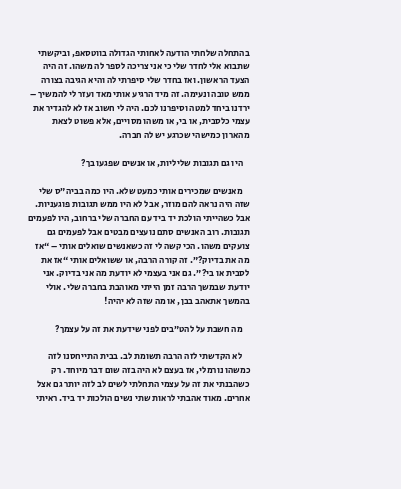בהתחלה שלחתי הודעה לאחותי הגדולה בווטסאפ, וביקשתי שתבוא אלי לחדר שלי כי אני צריכה לספר לה משהו. זה היה הצעד הראשון. ואז בחדר שלי סיפרתי לה והיא הגיבה בצורה ממש טובה ונעימה. זה מיד הרגיע אותי מאד ועזר לי להמשיך – ירדנו ביחד למטה וסיפרנו לכם. היה לי חשוב אז לא להגדיר את עצמי כלסבית, או בי, או משהו מסויים, אלא פשוט לצאת מהארון כמישהי שכרגע יש לה חברה.

    היו גם תגובות שליליות, או אנשים שפגעו בך?

    מאנשים שמכירים אותי כמעט שלא. היו כמה בביה”ס שלי שזה היה נראה להם מוזר, אבל לא היו ממש תגובות פוגעניות. אבל כשהייתי הולכת יד ביד עם החברה שלי ברחוב, היו לפעמים תגובות. רוב האנשים סתם נועצים מבטים אבל לפעמים גם צועקים משהו. הכי קשה לי זה כשאנשים שואלים אותי – “אז מה את בדיוק?”. זה קורה הרבה, או ששואלים אותי “אז את לסבית או בי?”. גם אני בעצמי לא יודעת מה אני בדיוק. אני יודעת שבמשך הרבה זמן הייתי מאוהבת בחברה שלי. אולי בהמשך אתאהב בבן, או מה שזה לא יהיה!

    מה חשבת על להט”בים לפני שידעת את זה על עצמך?

    לא הקדשתי לזה הרבה תשומת לב. בבית התייחסנו לזה כמשהו נורמלי, אז בעצם לא היה בזה שום דבר מיוחד. רק כשהבנתי את זה על עצמי התחלתי לשים לב לזה יותר גם אצל אחרים. מאוד אהבתי לראות שתי נשים הולכות יד ביד. ראיתי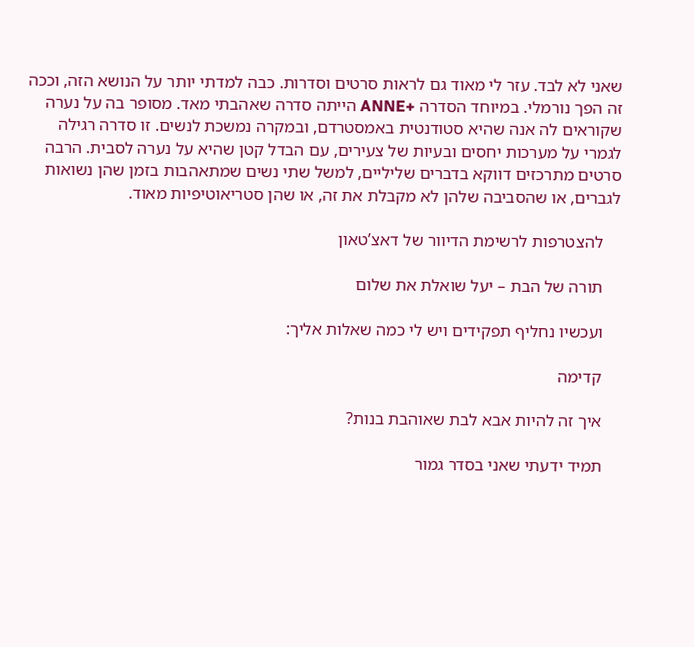שאני לא לבד. עזר לי מאוד גם לראות סרטים וסדרות. כבה למדתי יותר על הנושא הזה, וככה זה הפך נורמלי. במיוחד הסדרה +ANNE הייתה סדרה שאהבתי מאד. מסופר בה על נערה שקוראים לה אנה שהיא סטודנטית באמסטרדם, ובמקרה נמשכת לנשים. זו סדרה רגילה לגמרי על מערכות יחסים ובעיות של צעירים, עם הבדל קטן שהיא על נערה לסבית. הרבה סרטים מתרכזים דווקא בדברים שליליים, למשל שתי נשים שמתאהבות בזמן שהן נשואות לגברים, או שהסביבה שלהן לא מקבלת את זה, או שהן סטריאוטיפיות מאוד.

    להצטרפות לרשימת הדיוור של דאצ’טאון

    תורה של הבת – יעל שואלת את שלום

    ועכשיו נחליף תפקידים ויש לי כמה שאלות אליך:

    קדימה

    איך זה להיות אבא לבת שאוהבת בנות?

    תמיד ידעתי שאני בסדר גמור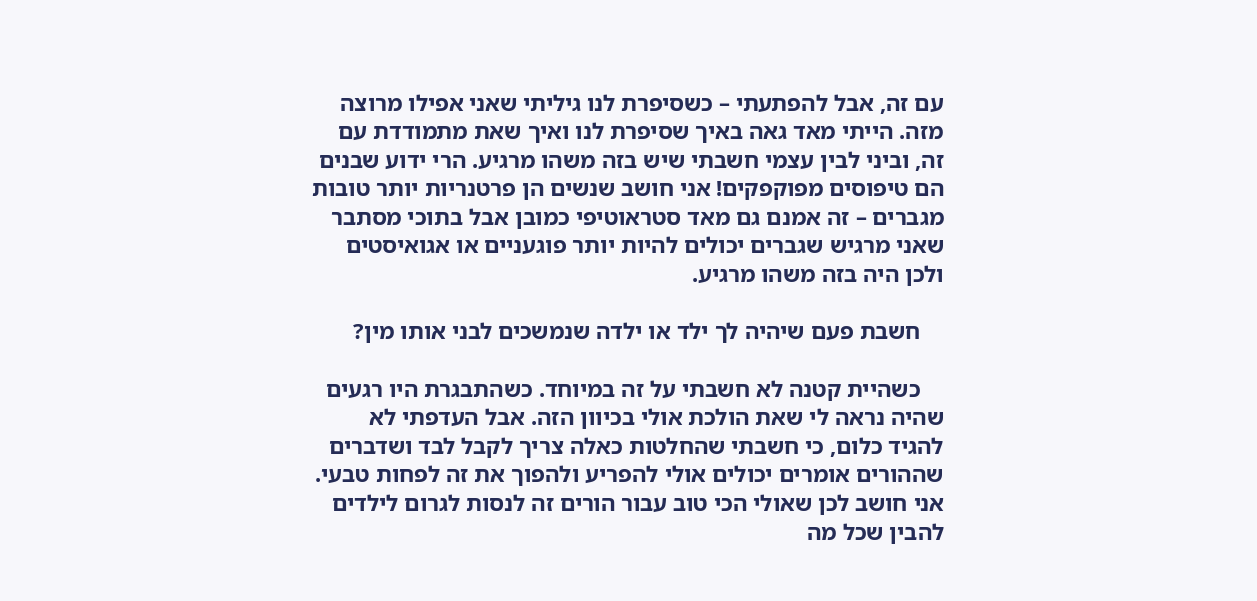עם זה, אבל להפתעתי – כשסיפרת לנו גיליתי שאני אפילו מרוצה מזה. הייתי מאד גאה באיך שסיפרת לנו ואיך שאת מתמודדת עם זה, וביני לבין עצמי חשבתי שיש בזה משהו מרגיע. הרי ידוע שבנים הם טיפוסים מפוקפקים! אני חושב שנשים הן פרטנריות יותר טובות מגברים – זה אמנם גם מאד סטראוטיפי כמובן אבל בתוכי מסתבר שאני מרגיש שגברים יכולים להיות יותר פוגעניים או אגואיסטים ולכן היה בזה משהו מרגיע.

    חשבת פעם שיהיה לך ילד או ילדה שנמשכים לבני אותו מין?

    כשהיית קטנה לא חשבתי על זה במיוחד. כשהתבגרת היו רגעים שהיה נראה לי שאת הולכת אולי בכיוון הזה. אבל העדפתי לא להגיד כלום, כי חשבתי שהחלטות כאלה צריך לקבל לבד ושדברים שההורים אומרים יכולים אולי להפריע ולהפוך את זה לפחות טבעי. אני חושב לכן שאולי הכי טוב עבור הורים זה לנסות לגרום לילדים להבין שכל מה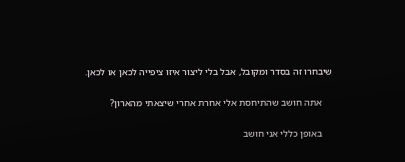שיבחרו זה בסדר ומקובל, אבל בלי ליצור איזו ציפייה לכאן או לכאן.

    אתה חושב שהתיחסת אלי אחרת אחרי שיצאתי מהארון?

    באופן כללי אני חושב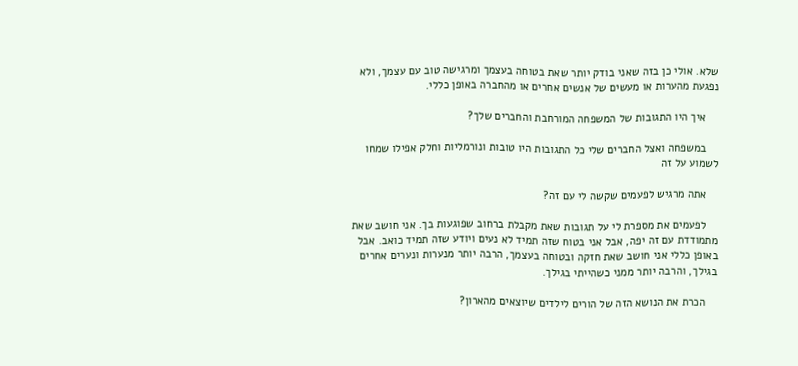שלא. אולי כן בזה שאני בודק יותר שאת בטוחה בעצמך ומרגישה טוב עם עצמך, ולא נפגעת מהערות או מעשים של אנשים אחרים או מהחברה באופן כללי.

    איך היו התגובות של המשפחה המורחבת והחברים שלך?

    במשפחה ואצל החברים שלי כל התגובות היו טובות ונורמליות וחלק אפילו שמחו לשמוע על זה

    אתה מרגיש לפעמים שקשה לי עם זה?

    לפעמים את מספרת לי על תגובות שאת מקבלת ברחוב שפוגעות בך. אני חושב שאת מתמודדת עם זה יפה, אבל אני בטוח שזה תמיד לא נעים ויודע שזה תמיד כואב. אבל באופן כללי אני חושב שאת חזקה ובטוחה בעצמך, הרבה יותר מנערות ונערים אחרים בגילך, והרבה יותר ממני כשהייתי בגילך.

    הכרת את הנושא הזה של הורים לילדים שיוצאים מהארון?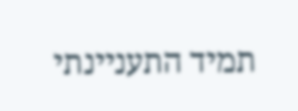תמיד התעניינתי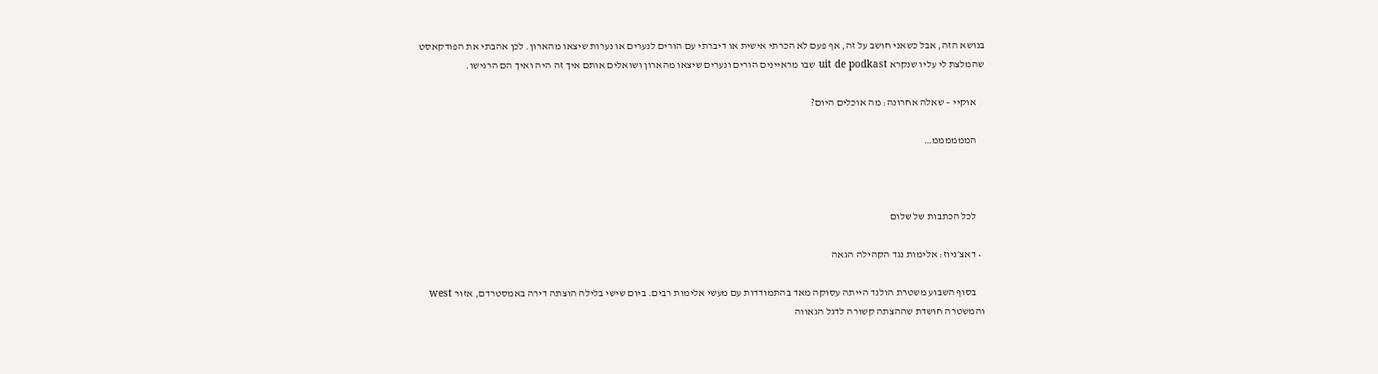בנושא הזה, אבל כשאני חושב על זה, אף פעם לא הכרתי אישית או דיברתי עם הורים לנערים או נערות שיצאו מהארון. לכן אהבתי את הפודקאסט שהמלצת לי עליו שנקרא uit de podkast שבו מראיינים הורים ונערים שיצאו מהארון ושואלים אותם איך זה היה ואיך הם הרגישו.

    אוקיי – שאלה אחרונה: מה אוכלים היום?

    הממממממ…



    לכל הכתבות של שלום

  • דאצ׳ניוז: אלימות נגד הקהילה הגאה

    בסוף השבוע משטרת הולנד הייתה עסוקה מאד בהתמודדות עם מעשי אלימות רבים. ביום שישי בלילה הוצתה דירה באמסטרדם, אזור west והמשטרה חושדת שההצתה קשורה לדגל הגאווה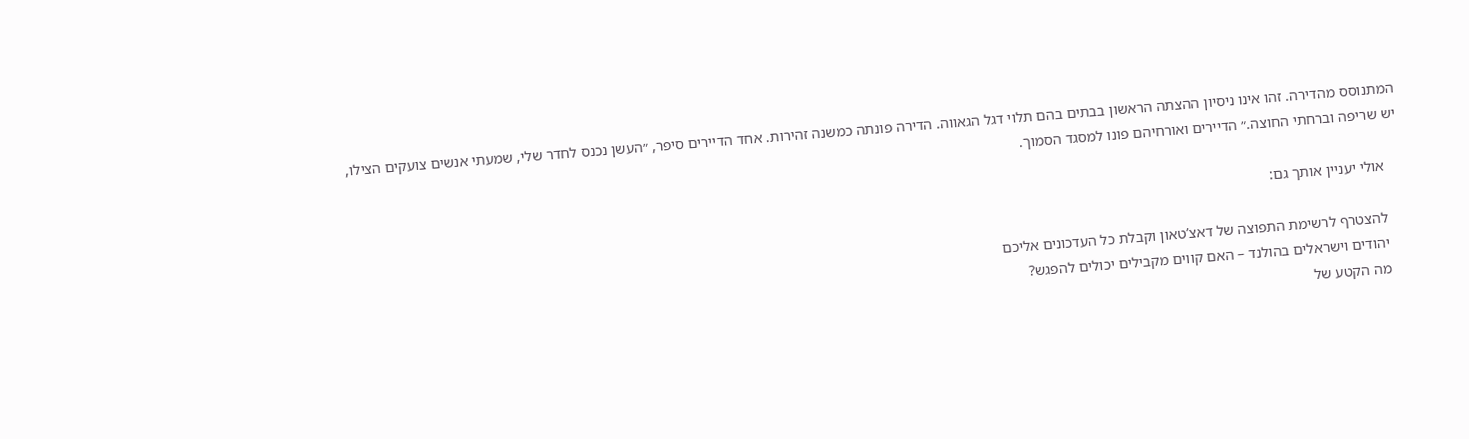המתנוסס מהדירה. זהו אינו ניסיון ההצתה הראשון בבתים בהם תלוי דגל הגאווה. הדירה פונתה כמשנה זהירות. אחד הדיירים סיפר, ״העשן נכנס לחדר שלי, שמעתי אנשים צועקים הצילו, יש שריפה וברחתי החוצה.״ הדיירים ואורחיהם פונו למסגד הסמוך.

    אולי יעניין אותך גם:

    להצטרף לרשימת התפוצה של דאצ’טאון וקבלת כל העדכונים אליכם
    יהודים וישראלים בהולנד – האם קווים מקבילים יכולים להפגש?
    מה הקטע של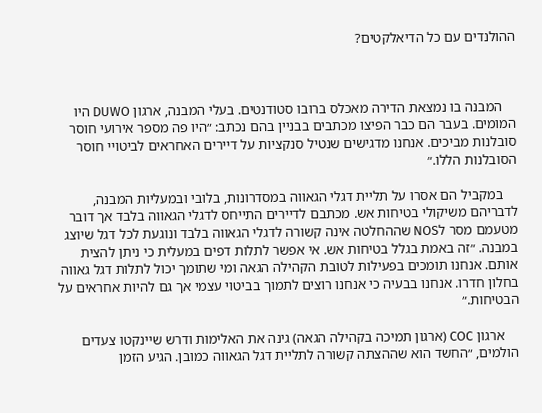ההולנדים עם כל הדיאלקטים?



    המבנה בו נמצאת הדירה מאכלס ברובו סטודנטים. בעלי המבנה, ארגון DUWO היו המומים. בעבר הם כבר הפיצו מכתבים בבניין בהם נכתב: ״היו פה מספר אירועי חוסר סובלנות מביכים. אנחנו מדגישים שנטיל סנקציות על דיירים האחראים לביטויי חוסר הסובלנות הללו.״

    במקביל הם אסרו על תליית דגלי הגאווה במסדרונות, בלובי ובמעליות המבנה, לדבריהם משיקולי בטיחות אש. מכתבם לדיירים התייחס לדגלי הגאווה בלבד אך דובר מטעמם מסר לNOS שההחלטה אינה קשורה לדגלי הגאווה בלבד ונוגעת לכל דגל שיוצג במבנה. ״זה באמת בגלל בטיחות אש. אי אפשר לתלות דפים במעלית כי ניתן להצית אותם. אנחנו תומכים בפעילות לטובת הקהילה הגאה ומי שתומך יכול לתלות דגל גאווה בחלון חדרו. אנחנו בבעיה כי אנחנו רוצים לתמוך בביטוי עצמי אך גם להיות אחראים על הבטיחות.״

    ארגון COC (ארגון תמיכה בקהילה הגאה) גינה את האלימות ודרש שיינקטו צעדים הולמים, ״החשד הוא שההצתה קשורה לתליית דגל הגאווה כמובן. הגיע הזמן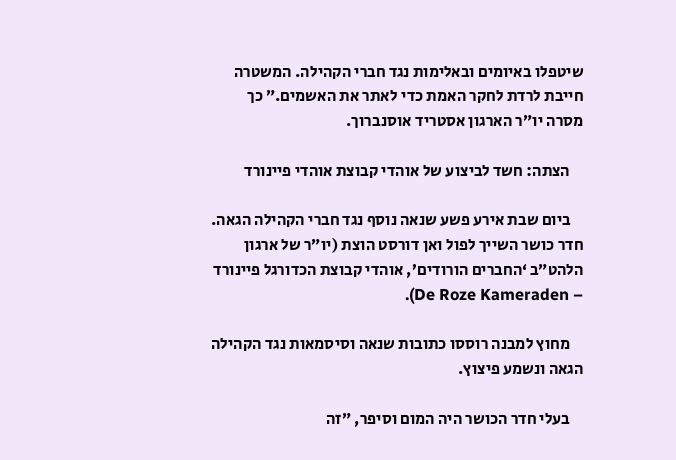שיטפלו באיומים ובאלימות נגד חברי הקהילה. המשטרה חייבת לרדת לחקר האמת כדי לאתר את האשמים.״ כך מסרה יו״ר הארגון אסטריד אוסנברוך.

    הצתה: חשד לביצוע של אוהדי קבוצת אוהדי פיינורד

    ביום שבת אירע פשע שנאה נוסף נגד חברי הקהילה הגאה. חדר כושר השייך לפול ואן דורסט הוצת (יו״ר של ארגון הלהט״ב ‘החברים הורודים’, אוהדי קבוצת הכדורגל פיינורד – De Roze Kameraden).

    מחוץ למבנה רוססו כתובות שנאה וסיסמאות נגד הקהילה הגאה ונשמע פיצוץ.

    בעלי חדר הכושר היה המום וסיפר, ״זה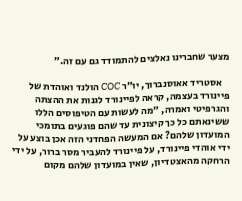מצער שחברינו נאלצים להתמודד גם עם זה.״

    אסטריד אאוסנברוך, יו״ר COC הולנד ואוהדת של פיינורד בעצמה, קראה לפיינורד לגנות את ההצתה והגרפיטי ואמרה, ״מה לעשות עם הטיפוסים הללו ששינאתם כל כך קיצונית עד שהם פוגעים בתומכי המועדון שלהם? אם המעשה הפחדני הזה אכן בוצע על ידי אוהדי פיינורד, על פיינורד להעביר מסר ברור, על ידי הרחקה מהאצטדיון, שאין במועדון שלהם מקום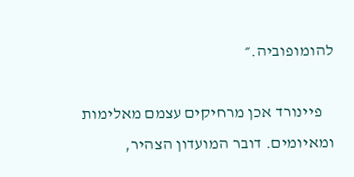להומופוביה.״

    פיינורד אכן מרחיקים עצמם מאלימות ומאיומים. דובר המועדון הצהיר,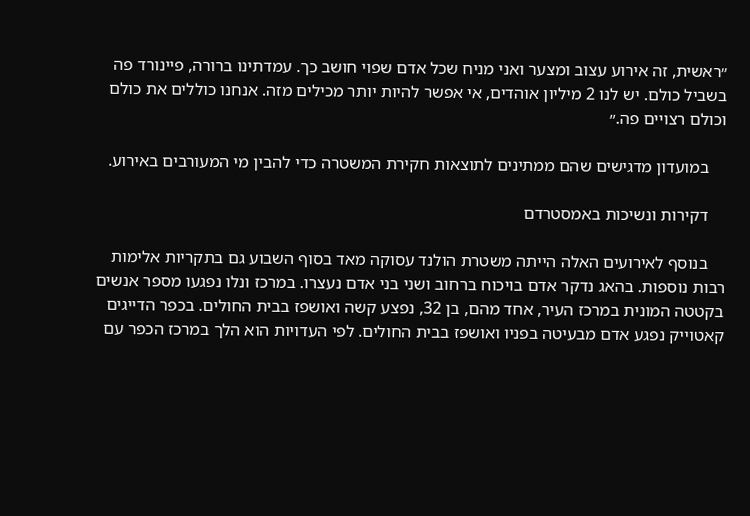״ראשית, זה אירוע עצוב ומצער ואני מניח שכל אדם שפוי חושב כך. עמדתינו ברורה, פיינורד פה בשביל כולם. יש לנו 2 מיליון אוהדים, אי אפשר להיות יותר מכילים מזה. אנחנו כוללים את כולם וכולם רצויים פה.״

    במועדון מדגישים שהם ממתינים לתוצאות חקירת המשטרה כדי להבין מי המעורבים באירוע.

    דקירות ונשיכות באמסטרדם

    בנוסף לאירועים האלה הייתה משטרת הולנד עסוקה מאד בסוף השבוע גם בתקריות אלימות רבות נוספות. בהאג נדקר אדם בויכוח ברחוב ושני בני אדם נעצרו. במרכז ונלו נפגעו מספר אנשים בקטטה המונית במרכז העיר, אחד מהם, בן 32, נפצע קשה ואושפז בבית החולים. בכפר הדייגים קאטוייק נפגע אדם מבעיטה בפניו ואושפז בבית החולים. לפי העדויות הוא הלך במרכז הכפר עם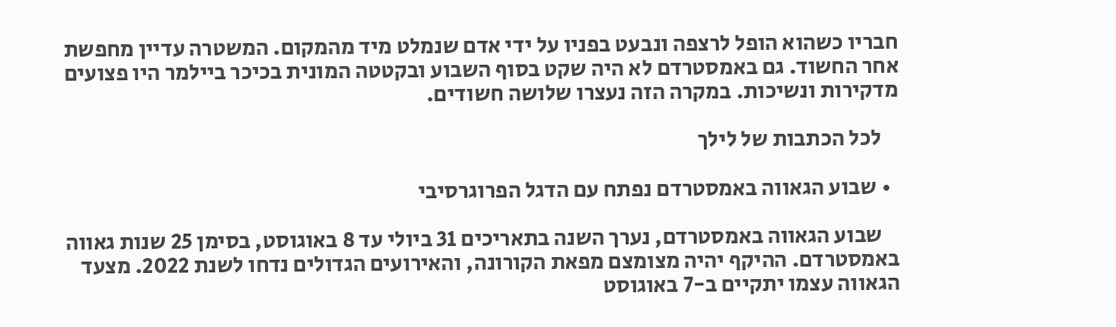חבריו כשהוא הופל לרצפה ונבעט בפניו על ידי אדם שנמלט מיד מהמקום. המשטרה עדיין מחפשת אחר החשוד. גם באמסטרדם לא היה שקט בסוף השבוע ובקטטה המונית בכיכר ביילמר היו פצועים מדקירות ונשיכות. במקרה הזה נעצרו שלושה חשודים.

    לכל הכתבות של לילך

  • שבוע הגאווה באמסטרדם נפתח עם הדגל הפרוגרסיבי

    שבוע הגאווה באמסטרדם, נערך השנה בתאריכים 31 ביולי עד 8 באוגוסט, בסימן 25 שנות גאווה באמסטרדם. ההיקף יהיה מצומצם מפאת הקורונה, והאירועים הגדולים נדחו לשנת 2022. מצעד הגאווה עצמו יתקיים ב-7 באוגוסט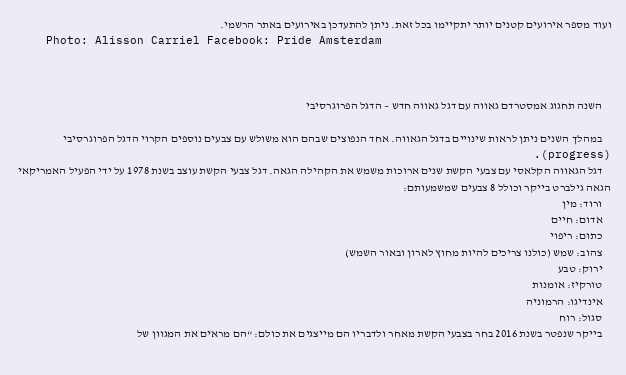ועוד מספר אירועים קטנים יותר יתקיימו בכל זאת. ניתן להתעדכן באירועים באתר הרשמי.
    Photo: Alisson Carriel Facebook: Pride Amsterdam



    השנה תחגוג אמסטרדם גאווה עם דגל גאווה חדש – הדגל הפרוגרסיבי

    במהלך השנים ניתן לראות שינויים בדגל הגאווה. אחד הנפוצים שבהם הוא משולש עם צבעים נוספים הקרוי הדגל הפרוגרסיבי (progress).
    דגל הגאווה הקלאסי עם צבעי הקשת שנים ארוכות משמש את הקהילה הגאה. דגל צבעי הקשת עוצב בשנת 1978 על ידי הפעיל האמריקאי הגאה גילברט בייקר וכולל 8 צבעים שמשמעותם:
    ורוד: מין
    אדום: חיים
    כתום: ריפוי
    צהוב: שמש (כולנו צריכים להיות מחוץ לארון ובאור השמש)
    ירוק: טבע
    טורקיז: אומנות
    אינדיגו: הרמוניה
    סגול: רוח
    בייקר שנפטר בשנת 2016 בחר בצבעי הקשת מאחר ולדבריו הם מייצגים את כולם: “הם מראים את המגוון של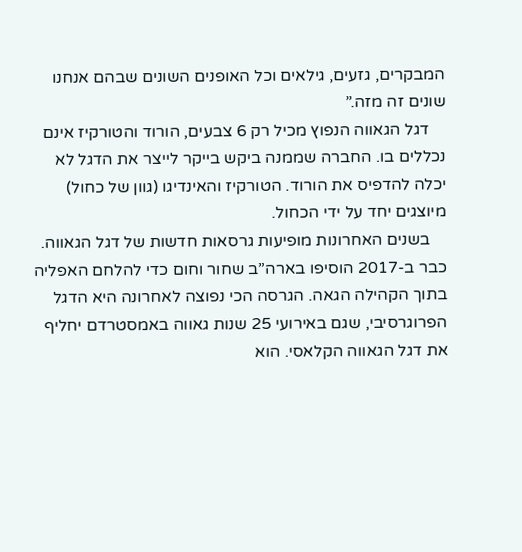המבקרים, גזעים, גילאים וכל האופנים השונים שבהם אנחנו שונים זה מזה.”
    דגל הגאווה הנפוץ מכיל רק 6 צבעים, הורוד והטורקיז אינם נכללים בו. החברה שממנה ביקש בייקר לייצר את הדגל לא יכלה להדפיס את הורוד. הטורקיז והאינדיגו (גוון של כחול) מיוצגים יחד על ידי הכחול.
    בשנים האחרונות מופיעות גרסאות חדשות של דגל הגאווה. כבר ב-2017 הוסיפו בארה”ב שחור וחום כדי להלחם האפליה בתוך הקהילה הגאה. הגרסה הכי נפוצה לאחרונה היא הדגל הפרוגרסיבי, שגם באירועי 25 שנות גאווה באמסטרדם יחליף את דגל הגאווה הקלאסי. הוא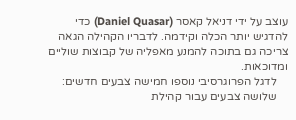עוצב על ידי דניאל קאסר (Daniel Quasar) כדי להדגיש יותר הכלה וקידמה. לדבריו הקהילה הגאה צריכה גם בתוכה להמנע מאפליה של קבוצות שוליים ומדוכאות.
    לדגל הפרוגרסיבי נוספו חמישה צבעים חדשים:
    שלושה צבעים עבור קהילת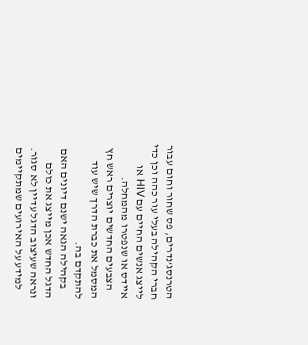הטרנסג’נדרים, פס שחור וחום עבור חברי הקהילה בעלי עור כהה וכן כדי לייצג אנשים החיים עם HIV או איידס או שנפטרו מהמחלה.
    הצבעים החדשים יוצרים ראש חץ המסמל את כברת הדרך שיש עוד להתקדם בה.
    בקהילה הגאה ישנם דיונים האם הדגל החדש אכן מייצג את כולם ונראה שעיצוב הדגל עדיין לא סגור.
    למידע על האירועים שמתקיימים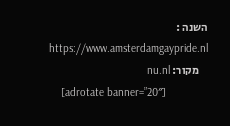השנה : https://www.amsterdamgaypride.nl
    מקור: nu.nl
    [adrotate banner=”20″]